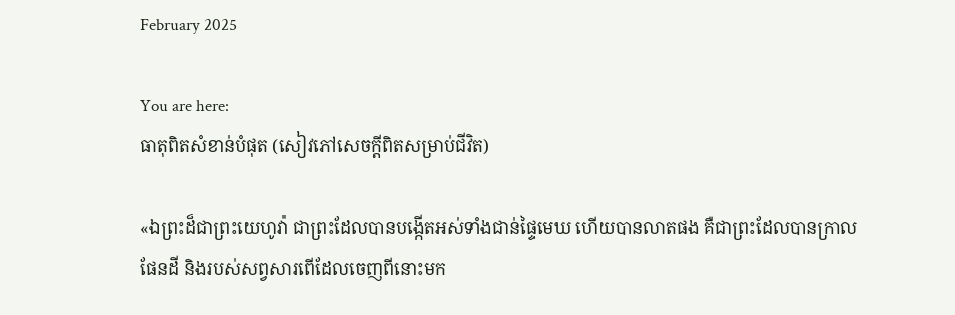February 2025

You are here:
ធាតុពិតសំខាន់បំផុត (សៀវភៅសេចក្ដីពិតសម្រាប់ជីវិត)

«ឯព្រះដ៏ជាព្រះយេហូវ៉ា ជាព្រះដែលបានបង្កើតអស់ទាំងជាន់ផ្ទៃមេឃ ហើយបានលាតផង គឺជាព្រះដែលបានក្រាលផែនដី និងរបស់សព្វសារពើដែលចេញពីនោះមក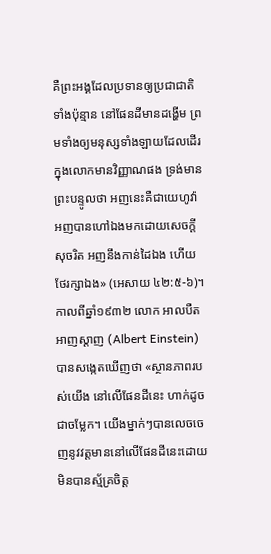គឺព្រះអង្គដែលប្រទានឲ្យប្រជាជាតិទាំងប៉ុន្មាន នៅផែនដីមានដង្ហើម ព្រមទាំងឲ្យមនុស្សទាំងឡាយដែលដើរក្នុងលោកមានវិញ្ញាណផង ទ្រង់មានព្រះបន្ទូលថា អញនេះគឺជាយេហូវ៉ា អញបានហៅឯងមកដោយសេចក្តីសុចរិត អញនឹងកាន់ដៃឯង ហើយថែរក្សាឯង» (អេសាយ ៤២:៥-៦)។ កាលពីឆ្នាំ១៩៣២ លោក អាលបឺត អាញស្តាញ (Albert Einstein) បានសង្កេតឃើញថា «ស្ថានភាពរបស់យើង នៅលើផែនដីនេះ ហាក់ដូចជាចម្លែក។ យើងម្នាក់ៗបានលេចចេញនូវវត្តមាននៅលើផែនដីនេះដោយមិនបានស្ម័គ្រចិត្ត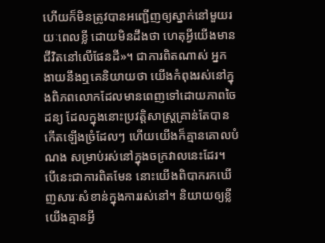ហើយក៏មិនត្រូវបានអញ្ជើញឲ្យស្នាក់នៅមួយរយៈពេលខ្លី ដោយមិនដឹងថា ហេតុអ្វីយើងមានជីវិតនៅលើផែនដី»។ ជាការពិតណាស់ អ្នកងាយនឹងឮគេនិយាយថា យើងកំពុងរស់នៅក្នុងពិភពលោកដែលមានពេញទៅដោយភាពចៃដន្យ ដែលក្នុងនោះប្រវត្តិសាស្ត្រគ្រាន់តែបានកើតឡើងច្រំដែលៗ ហើយយើងក៏គ្មានគោលបំណង សម្រាប់រស់នៅក្នុងចក្រវាលនេះដែរ។ បើនេះជាការពិតមែន នោះយើងពិបាករកឃើញសារៈសំខាន់ក្នុងការរស់នៅ។ និយាយឲ្យខ្លី យើងគ្មានអ្វី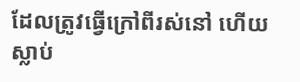ដែលត្រូវធ្វើក្រៅពីរស់នៅ ហើយស្លាប់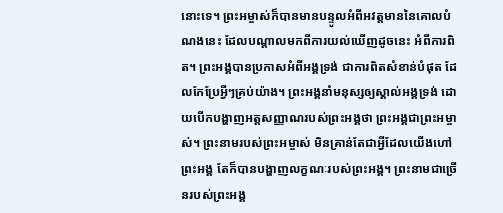នោះទេ។ ព្រះអម្ចាស់ក៏បានមានបន្ទូលអំពីអវត្តមាននៃគោលបំណងនេះ ដែលបណ្ដាលមកពីការយល់ឃើញដូចនេះ អំពីការពិត។ ព្រះអង្គបានប្រកាសអំពីអង្គទ្រង់ ជាការពិតសំខាន់បំផុត ដែលកែប្រែអ្វីៗគ្រប់យ៉ាង។ ព្រះអង្គនាំមនុស្សឲ្យស្គាល់អង្គទ្រង់ ដោយបើកបង្ហាញអត្តសញ្ញាណរបស់ព្រះអង្គថា ព្រះអង្គជាព្រះអម្ចាស់។ ព្រះនាមរបស់ព្រះអម្ចាស់ មិនគ្រាន់តែជាអ្វីដែលយើងហៅព្រះអង្គ តែក៏បានបង្ហាញលក្ខណៈរបស់ព្រះអង្គ។ ព្រះនាមជាច្រើនរបស់ព្រះអង្គ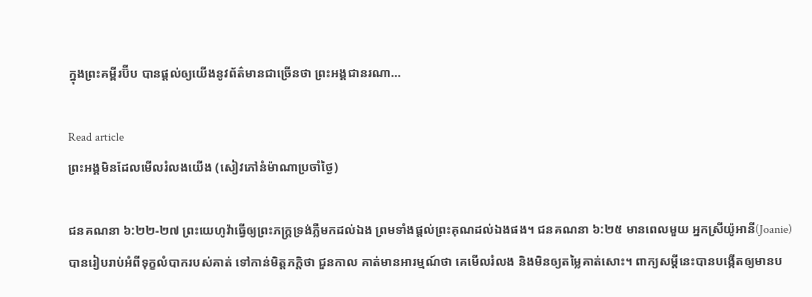ក្នុងព្រះគម្ពីរប៊ីប បានផ្តល់ឲ្យយើងនូវព័ត៌មានជាច្រើនថា ព្រះអង្គជានរណា…

Read article
ព្រះអង្គមិនដែលមើលរំលងយើង (សៀវភៅនំម៉ាណាប្រចាំថ្ងៃ)

ជនគណនា ៦:២២-២៧ ព្រះយេហូវ៉ាធ្វើឲ្យព្រះភក្ត្រទ្រង់ភ្លឺមកដល់ឯង ព្រមទាំងផ្តល់ព្រះគុណដល់ឯងផង។ ជនគណនា ៦:២៥ មានពេលមួយ អ្នកស្រីយ៉ូអានី(Joanie) បានរៀបរាប់អំពីទុក្ខលំបាករបស់គាត់ ទៅកាន់មិត្តភក្តិថា ជួនកាល គាត់មានអារម្មណ៍ថា គេមើលរំលង និងមិនឲ្យតម្លៃគាត់សោះ។ ពាក្យសម្តីនេះបានបង្កើតឲ្យមានប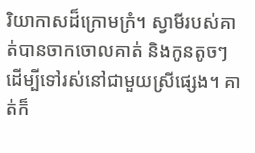រិយាកាសដ៏ក្រោមក្រំ។ ស្វាមីរបស់គាត់បានចាកចោលគាត់ និងកូនតូចៗ ដើម្បីទៅរស់នៅជាមួយស្រីផ្សេង។ គាត់ក៏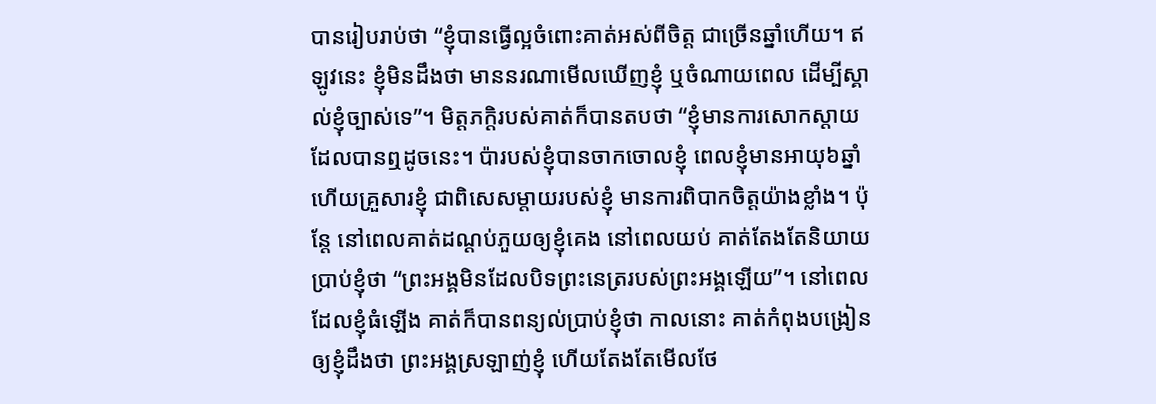បានរៀបរាប់ថា “ខ្ញុំបានធ្វើល្អចំពោះគាត់អស់ពីចិត្ត ជាច្រើនឆ្នាំហើយ។ ឥឡូវនេះ ខ្ញុំមិនដឹងថា មាននរណាមើលឃើញខ្ញុំ ឬចំណាយពេល ដើម្បីស្គាល់ខ្ញុំច្បាស់ទេ”។ មិត្តភក្តិរបស់គាត់ក៏បានតបថា “ខ្ញុំមានការសោកស្តាយ ដែលបានឮដូចនេះ។ ប៉ារបស់ខ្ញុំបានចាកចោលខ្ញុំ ពេលខ្ញុំមានអាយុ៦ឆ្នាំ ហើយគ្រួសារខ្ញុំ ជាពិសេសម្តាយរបស់ខ្ញុំ មានការពិបាកចិត្តយ៉ាងខ្លាំង។ ប៉ុន្តែ នៅពេលគាត់ដណ្តប់ភួយឲ្យខ្ញុំគេង នៅពេលយប់ គាត់តែងតែនិយាយប្រាប់ខ្ញុំថា “ព្រះអង្គមិនដែលបិទព្រះនេត្ររបស់ព្រះអង្គឡើយ”។ នៅពេលដែលខ្ញុំធំឡើង គាត់ក៏បានពន្យល់ប្រាប់ខ្ញុំថា កាលនោះ គាត់កំពុងបង្រៀនឲ្យខ្ញុំដឹងថា ព្រះអង្គស្រឡាញ់ខ្ញុំ ហើយតែងតែមើលថែ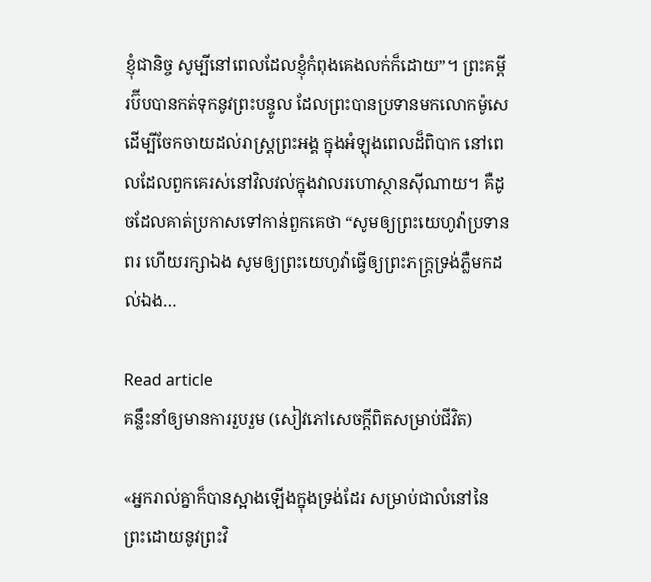ខ្ញុំជានិច្ច សូម្បីនៅពេលដែលខ្ញុំកំពុងគេងលក់ក៏ដោយ”។ ព្រះគម្ពីរប៊ីបបានកត់ទុកនូវព្រះបន្ទូល ដែលព្រះបានប្រទានមកលោកម៉ូសេ ដើម្បីចែកចាយដល់រាស្រ្តព្រះអង្គ ក្នុងអំឡុងពេលដ៏ពិបាក នៅពេលដែលពួកគេរស់នៅវិលវល់ក្នុងវាលរហោស្ថានស៊ីណាយ។ គឺដូចដែលគាត់ប្រកាសទៅកាន់ពួកគេថា “សូមឲ្យព្រះយេហូវ៉ាប្រទានពរ ហើយរក្សាឯង សូមឲ្យព្រះយេហូវ៉ាធ្វើឲ្យព្រះភក្ត្រទ្រង់ភ្លឺមកដល់ឯង…

Read article
គន្លឹះនាំឲ្យមានការរួបរួម (សៀវភៅសេចក្ដីពិតសម្រាប់ជីវិត)

«អ្នករាល់គ្នាក៏បានស្អាងឡើងក្នុងទ្រង់ដែរ សម្រាប់ជាលំនៅនៃព្រះដោយនូវព្រះវិ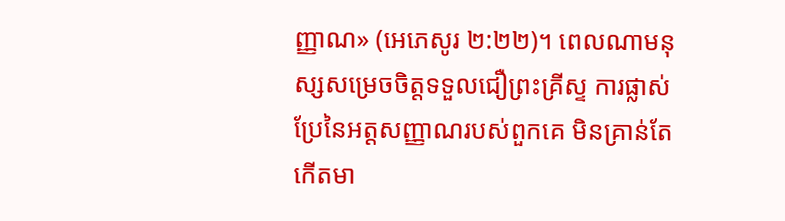ញ្ញាណ» (អេភេសូរ ២:២២)។ ពេលណាមនុស្សសម្រេចចិត្តទទួលជឿព្រះគ្រីស្ទ ការផ្លាស់ប្រែនៃអត្តសញ្ញាណរបស់ពួកគេ មិនគ្រាន់តែកើតមា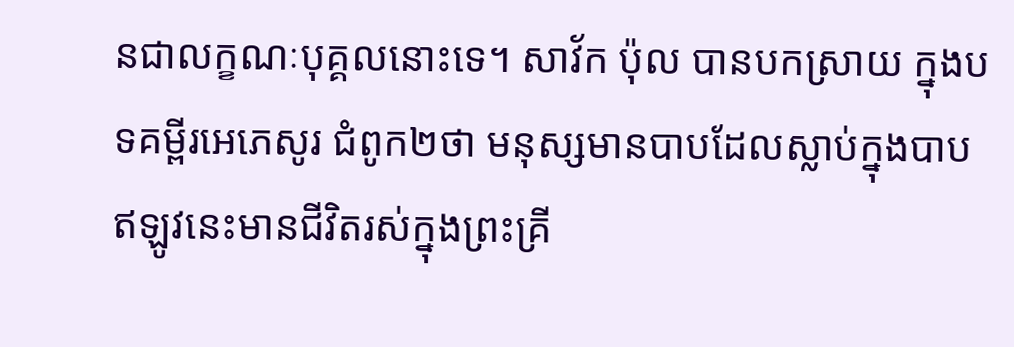នជាលក្ខណៈបុគ្គលនោះទេ។ សាវ័ក ប៉ុល បានបកស្រាយ ក្នុងបទគម្ពីរអេភេសូរ ជំពូក២ថា មនុស្សមានបាបដែលស្លាប់ក្នុងបាប ឥឡូវនេះមានជីវិតរស់ក្នុងព្រះគ្រី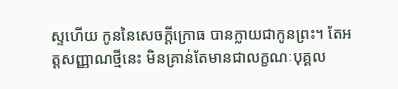ស្ទហើយ កូននៃសេចក្តីក្រោធ បានក្លាយជាកូនព្រះ។ តែអត្តសញ្ញាណថ្មីនេះ មិនគ្រាន់តែមានជាលក្ខណៈបុគ្គល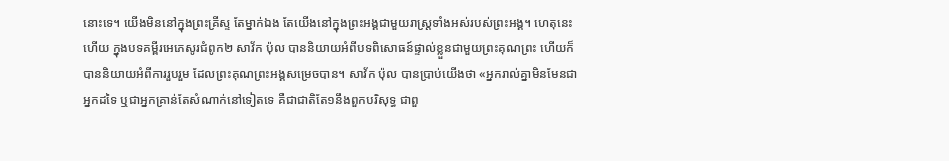នោះទេ។ យើងមិននៅក្នុងព្រះគ្រីស្ទ តែម្នាក់ឯង តែយើងនៅក្នុងព្រះអង្គជាមួយរាស្ត្រទាំងអស់របស់ព្រះអង្គ។ ហេតុនេះហើយ ក្នុងបទគម្ពីរអេភេសូរជំពូក២ សាវ័ក ប៉ុល បាននិយាយអំពីបទពិសោធន៍ផ្ទាល់ខ្លួនជាមួយព្រះគុណព្រះ ហើយក៏បាននិយាយអំពីការរួបរួម ដែលព្រះគុណព្រះអង្គសម្រេចបាន។ សាវ័ក ប៉ុល បានប្រាប់យើងថា «អ្នករាល់គ្នាមិនមែនជាអ្នកដទៃ ឬជាអ្នកគ្រាន់តែសំណាក់នៅទៀតទេ គឺជាជាតិតែ១នឹងពួកបរិសុទ្ធ ជាពួ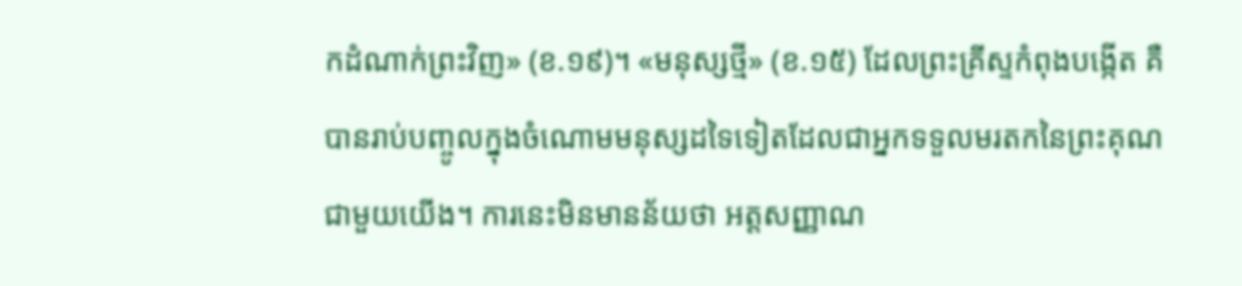កដំណាក់ព្រះវិញ» (ខ.១៩)។ «មនុស្សថ្មី» (ខ.១៥) ដែលព្រះគ្រីស្ទកំពុងបង្កើត គឺបានរាប់បញ្ចូលក្នុងចំណោមមនុស្សដទៃទៀតដែលជាអ្នកទទួលមរតកនៃព្រះគុណជាមួយយើង។ ការនេះមិនមានន័យថា អត្តសញ្ញាណ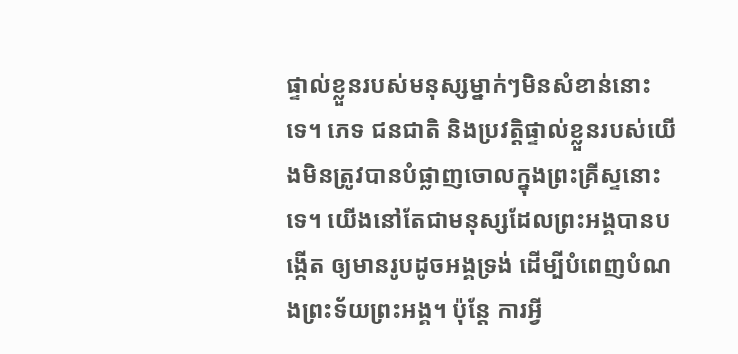ផ្ទាល់ខ្លួនរបស់មនុស្សម្នាក់ៗមិនសំខាន់នោះទេ។ ភេទ ជនជាតិ និងប្រវត្តិផ្ទាល់ខ្លួនរបស់យើងមិនត្រូវបានបំផ្លាញចោលក្នុងព្រះគ្រីស្ទនោះទេ។ យើងនៅតែជាមនុស្សដែលព្រះអង្គបានបង្កើត ឲ្យមានរូបដូចអង្គទ្រង់ ដើម្បីបំពេញបំណងព្រះទ័យព្រះអង្គ។ ប៉ុន្តែ ការអ្វី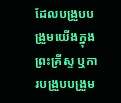ដែលបង្រួបបង្រួមយើងក្នុងព្រះគ្រីស្ទ ឬការបង្រួបបង្រួម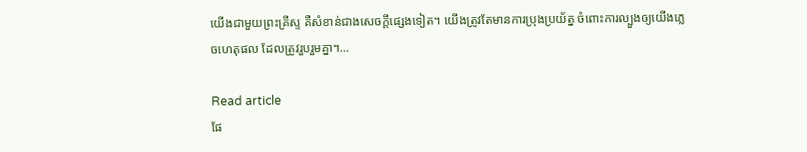យើងជាមួយព្រះគ្រីស្ទ គឺសំខាន់ជាងសេចក្តីផ្សេងទៀត។ យើងត្រូវតែមានការប្រុងប្រយ័ត្ន ចំពោះការល្បួងឲ្យយើងភ្លេចហេតុផល ដែលត្រូវរួបរួមគ្នា។…

Read article
ផែ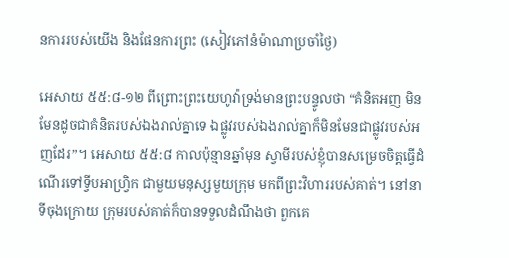នការរបស់យើង និងផែនការព្រះ (សៀវភៅនំម៉ាណាប្រចាំថ្ងៃ)

អេសាយ ៥៥:៨-១២ ពីព្រោះព្រះយេហូវ៉ាទ្រង់មានព្រះបន្ទូលថា “គំនិតអញ មិនមែនដូចជាគំនិតរបស់ឯងរាល់គ្នាទេ ឯផ្លូវរបស់ឯងរាល់គ្នាក៏មិនមែនជាផ្លូវរបស់អញដែរ”។ អេសាយ ៥៥:៨ កាលប៉ុន្មានឆ្នាំមុន ស្វាមីរបស់ខ្ញុំបានសម្រេចចិត្តធ្វើដំណើរទៅទ្វីបអាហ្វ្រិក ជាមួយមនុស្សមួយក្រុម មកពីព្រះវិហាររបស់គាត់។ នៅនាទីចុងក្រោយ ក្រុមរបស់គាត់ក៏បានទទួលដំណឹងថា ពួកគេ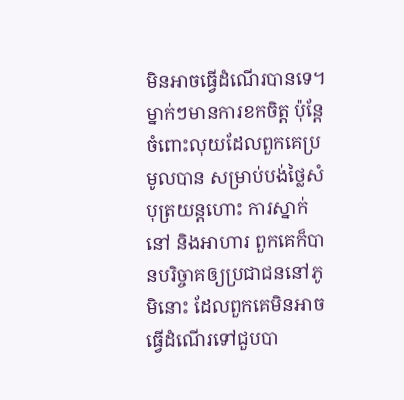មិនអាចធ្វើដំណើរបានទេ។ ម្នាក់ៗមានការខកចិត្ត ប៉ុន្តែ ចំពោះលុយដែលពួកគេប្រមូលបាន សម្រាប់បង់ថ្លៃសំបុត្រយន្តហោះ ការស្នាក់នៅ និងអាហារ ពួកគេក៏បានបរិច្ចាគឲ្យប្រជាជននៅភូមិនោះ ដែលពួកគេមិនអាចធ្វើដំណើរទៅជួបបា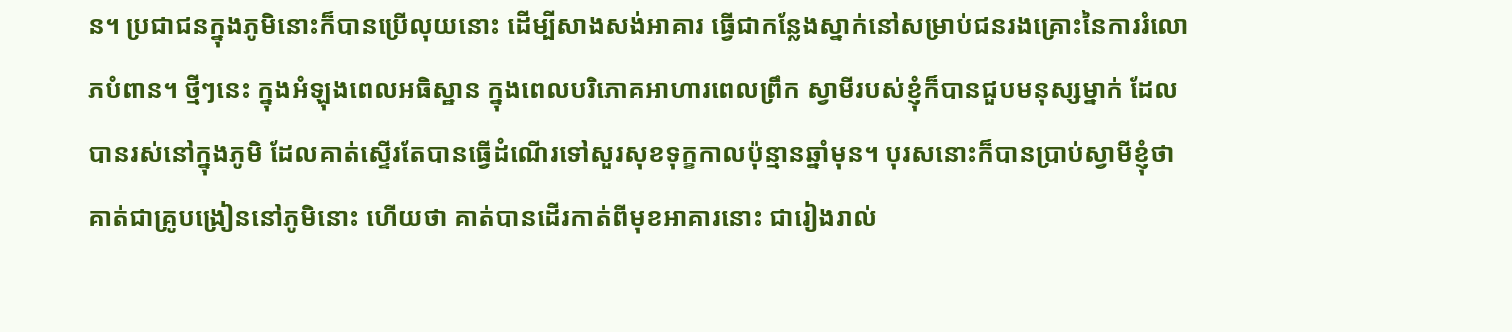ន។ ប្រជាជនក្នុងភូមិនោះក៏បានប្រើលុយនោះ ដើម្បីសាងសង់អាគារ ធ្វើជាកន្លែងស្នាក់នៅសម្រាប់ជនរងគ្រោះនៃការរំលោភបំពាន។ ថ្មីៗនេះ ក្នុងអំឡុងពេលអធិស្ឋាន ក្នុងពេលបរិភោគអាហារពេលព្រឹក ស្វាមីរបស់ខ្ញុំក៏បានជួបមនុស្សម្នាក់ ដែលបានរស់នៅក្នុងភូមិ ដែលគាត់ស្ទើរតែបានធ្វើដំណើរទៅសួរសុខទុក្ខកាលប៉ុន្មានឆ្នាំមុន។ បុរសនោះក៏បានប្រាប់ស្វាមីខ្ញុំថា គាត់ជាគ្រូបង្រៀននៅភូមិនោះ ហើយថា គាត់បានដើរកាត់ពីមុខអាគារនោះ ជារៀងរាល់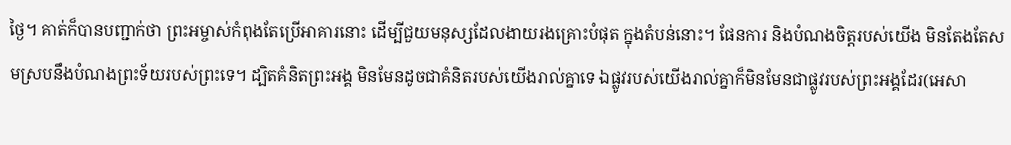ថ្ងៃ។ គាត់ក៏បានបញ្ជាក់ថា ព្រះអម្ចាស់កំពុងតែប្រើអាគារនោះ ដើម្បីជួយមនុស្សដែលងាយរងគ្រោះបំផុត ក្នុងតំបន់នោះ។ ផែនការ និងបំណងចិត្តរបស់យើង មិនតែងតែសមស្របនឹងបំណងព្រះទ័យរបស់ព្រះទេ។ ដ្បិតគំនិតព្រះអង្គ មិនមែនដូចជាគំនិតរបស់យើងរាល់គ្នាទេ ឯផ្លូវរបស់យើងរាល់គ្នាក៏មិនមែនជាផ្លូវរបស់ព្រះអង្គដែរ(អេសា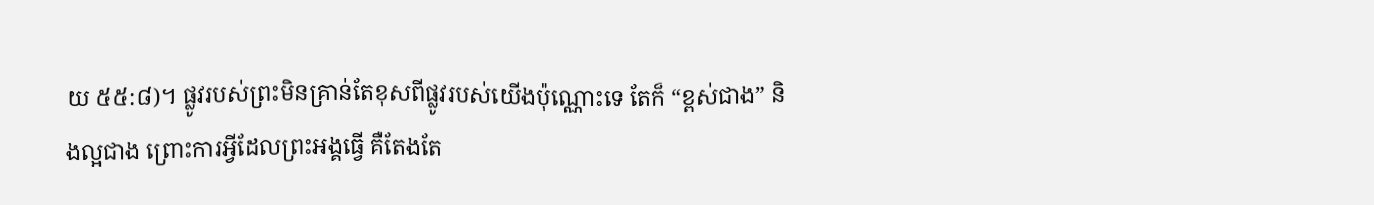យ ៥៥:៨)។ ផ្លូវរបស់ព្រះមិនគ្រាន់តែខុសពីផ្លូវរបស់យើងប៉ុណ្ណោះទេ តែក៏ “ខ្ពស់ជាង” និងល្អជាង ព្រោះការអ្វីដែលព្រះអង្គធ្វើ គឺតែងតែ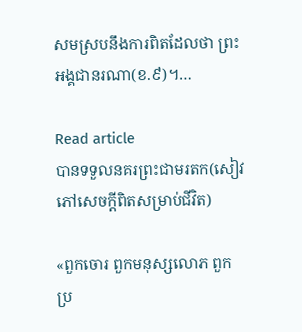សមស្របនឹងការពិតដែលថា ព្រះអង្គជានរណា(ខ.៩)។…

Read article
បានទទួលនគរព្រះជាមរតក(សៀវភៅសេចក្ដីពិតសម្រាប់ជីវិត)

«ពួកចោរ ពួកមនុស្សលោភ ពួកប្រ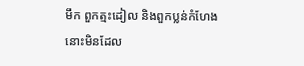មឹក ពួកត្មះដៀល និងពួកប្លន់កំហែង នោះមិនដែល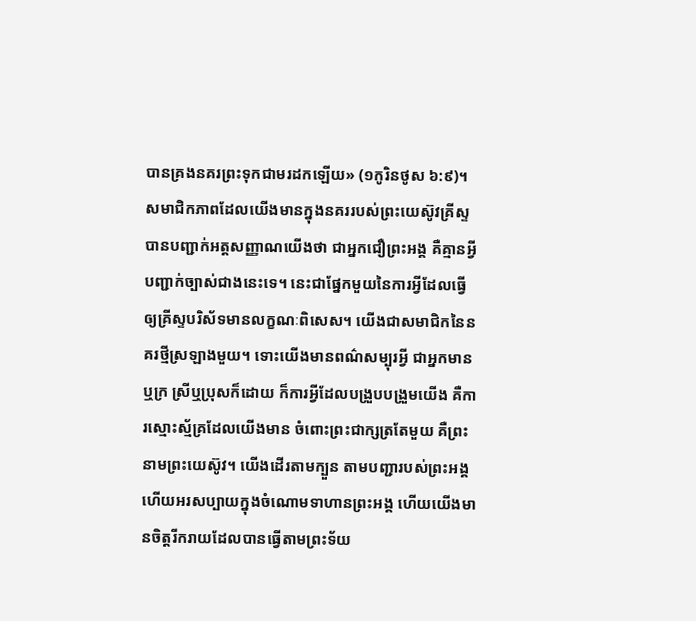បានគ្រងនគរព្រះទុកជាមរដកឡើយ» (១កូរិនថូស ៦:៩)។ សមាជិកភាពដែលយើងមានក្នុងនគររបស់ព្រះយេស៊ូវគ្រីស្ទ បានបញ្ជាក់អត្តសញ្ញាណយើងថា ជាអ្នកជឿព្រះអង្គ គឺគ្មានអ្វីបញ្ជាក់ច្បាស់ជាងនេះទេ។ នេះជាផ្នែកមួយនៃការអ្វីដែលធ្វើឲ្យគ្រីស្ទបរិស័ទមានលក្ខណៈពិសេស។ យើងជាសមាជិកនៃនគរថ្មីស្រឡាងមួយ។ ទោះយើងមានពណ៌សម្បុរអ្វី ជាអ្នកមានឬក្រ ស្រីឬប្រុសក៏ដោយ ក៏ការអ្វីដែលបង្រួបបង្រួមយើង គឺការស្មោះស្ម័គ្រដែលយើងមាន ចំពោះព្រះជាក្សត្រតែមួយ គឺព្រះនាមព្រះយេស៊ូវ។ យើងដើរតាមក្បួន តាមបញ្ជារបស់ព្រះអង្គ ហើយអរសប្បាយក្នុងចំណោមទាហានព្រះអង្គ ហើយយើងមានចិត្តរីករាយដែលបានធ្វើតាមព្រះទ័យ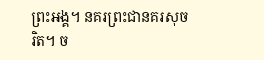ព្រះអង្គ។ នគរព្រះជានគរសុចរិត។ ច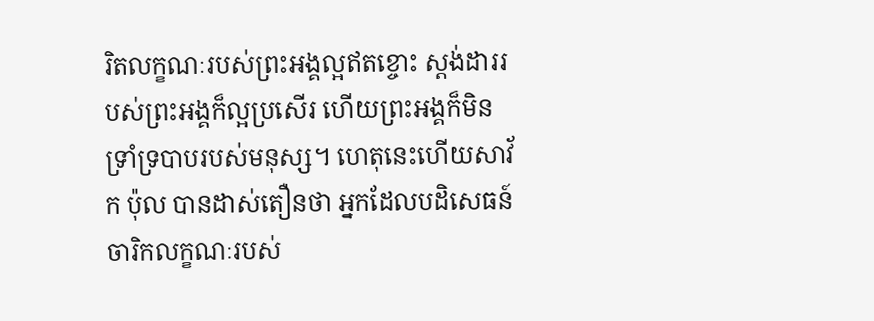រិតលក្ខណៈរបស់ព្រះអង្គល្អឥតខ្ចោះ ស្តង់ដាររបស់ព្រះអង្គក៏ល្អប្រសើរ ហើយព្រះអង្គក៏មិនទ្រាំទ្របាបរបស់មនុស្ស។ ហេតុនេះហើយសាវ័ក ប៉ុល បានដាស់តឿនថា អ្នកដែលបដិសេធន៍ចារិកលក្ខណៈរបស់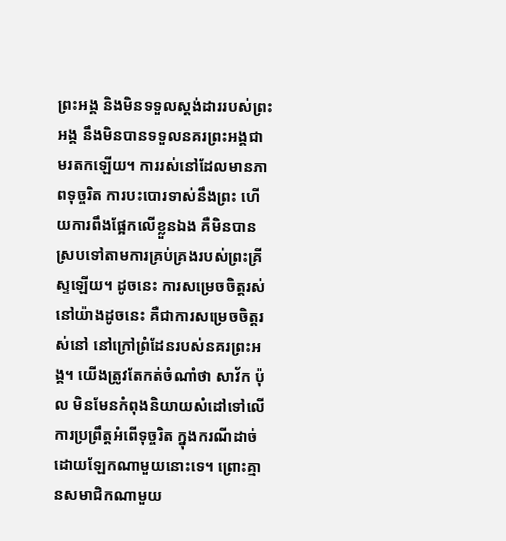ព្រះអង្គ និងមិនទទួលស្តង់ដាររបស់ព្រះអង្គ នឹងមិនបានទទួលនគរព្រះអង្គជាមរតកឡើយ។ ការរស់នៅដែលមានភាពទុច្ចរិត ការបះបោរទាស់នឹងព្រះ ហើយការពឹងផ្អែកលើខ្លួនឯង គឺមិនបានស្របទៅតាមការគ្រប់គ្រងរបស់ព្រះគ្រីស្ទឡើយ។ ដូចនេះ ការសម្រេចចិត្តរស់នៅយ៉ាងដូចនេះ គឺជាការសម្រេចចិត្តរស់នៅ នៅក្រៅព្រំដែនរបស់នគរព្រះអង្គ។ យើងត្រូវតែកត់ចំណាំថា សាវ័ក ប៉ុល មិនមែនកំពុងនិយាយសំដៅទៅលើការប្រព្រឹត្តអំពើទុច្ចរិត ក្នុងករណីដាច់ដោយឡែកណាមួយនោះទេ។ ព្រោះគ្មានសមាជិកណាមួយ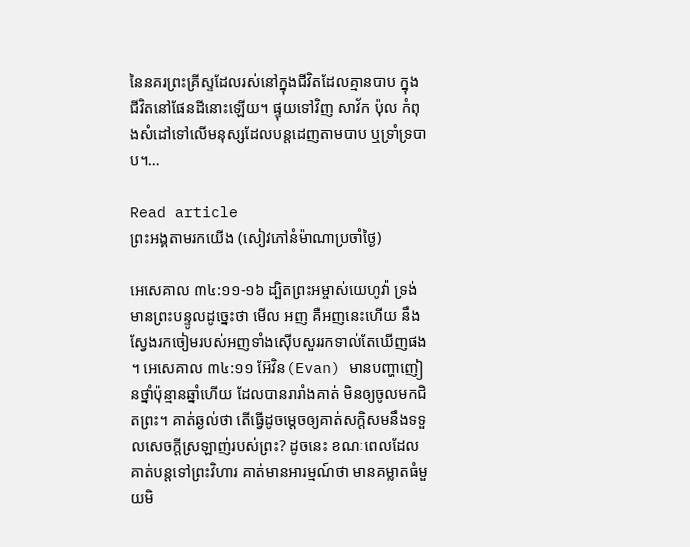នៃនគរព្រះគ្រីស្ទដែលរស់នៅក្នុងជីវិតដែលគ្មានបាប ក្នុងជីវិតនៅផែនដីនោះឡើយ។ ផ្ទុយទៅវិញ សាវ័ក ប៉ុល កំពុងសំដៅទៅលើមនុស្សដែលបន្តដេញតាមបាប ឬទ្រាំទ្របាប។…

Read article
ព្រះអង្គតាមរកយើង (សៀវភៅនំម៉ាណាប្រចាំថ្ងៃ)

អេសេគាល ៣៤:១១-១៦ ដ្បិតព្រះអម្ចាស់យេហូវ៉ា ទ្រង់មានព្រះបន្ទូលដូច្នេះថា មើល អញ គឺអញនេះហើយ នឹងស្វែងរកចៀមរបស់អញទាំងស៊ើបសួររកទាល់តែឃើញផង។ អេសេគាល ៣៤:១១ អ៊ែវិន(Evan) មានបញ្ហាញៀនថ្នាំប៉ុន្មានឆ្នាំហើយ ដែលបានរារាំងគាត់ មិនឲ្យចូលមកជិតព្រះ។ គាត់ឆ្ងល់ថា តើធ្វើដូចម្តេចឲ្យគាត់សក្តិសមនឹងទទួលសេចក្តីស្រឡាញ់របស់ព្រះ? ដូចនេះ ខណៈពេលដែលគាត់បន្តទៅព្រះវិហារ គាត់មានអារម្មណ៍ថា មានគម្លាតធំមួយមិ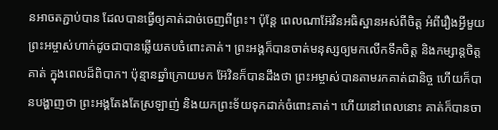នអាចតភ្ជាប់បាន ដែលបានធ្វើឲ្យគាត់ដាច់ចេញពីព្រះ។ ប៉ុន្តែ ពេលណាអ៊ែវិនអធិស្ឋានអស់ពីចិត្ត អំពីរឿងអ្វីមួយ ព្រះអម្ចាស់ហាក់ដូចជាបានឆ្លើយតបចំពោះគាត់។ ព្រះអង្គក៏បានចាត់មនុស្សឲ្យមកលើកទឹកចិត្ត និងកម្សាន្តចិត្តគាត់ ក្នុងពេលដ៏ពិបាក។ ប៉ុន្មានឆ្នាំក្រោយមក អ៊ែវិនក៏បានដឹងថា ព្រះអម្ចាស់បានតាមរកគាត់ជានិច្ច ហើយក៏បានបង្ហាញថា ព្រះអង្គតែងតែស្រឡាញ់ និងយកព្រះទ័យទុកដាក់ចំពោះគាត់។ ហើយនៅពេលនោះ គាត់ក៏បានចា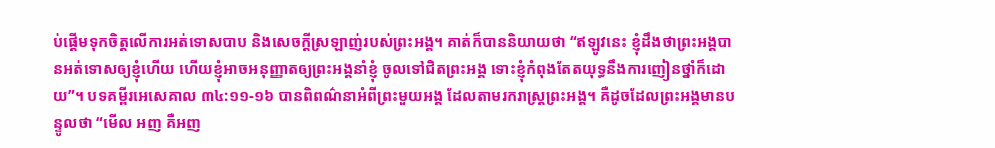ប់ផ្តើមទុកចិត្តលើការអត់ទោសបាប និងសេចក្តីស្រឡាញ់របស់ព្រះអង្គ។ គាត់ក៏បាននិយាយថា “ឥឡូវនេះ ខ្ញុំដឹងថាព្រះអង្គបានអត់ទោសឲ្យខ្ញុំហើយ ហើយខ្ញុំអាចអនុញ្ញាតឲ្យព្រះអង្គនាំខ្ញុំ ចូលទៅជិតព្រះអង្គ ទោះខ្ញុំកំពុងតែតយុទ្ធនឹងការញៀនថ្នាំក៏ដោយ”។ បទគម្ពីរអេសេគាល ៣៤:១១-១៦ បានពិពណ៌នាអំពីព្រះមួយអង្គ ដែលតាមរករាស្រ្តព្រះអង្គ។ គឺដូចដែលព្រះអង្គមានបន្ទូលថា “មើល អញ គឺអញ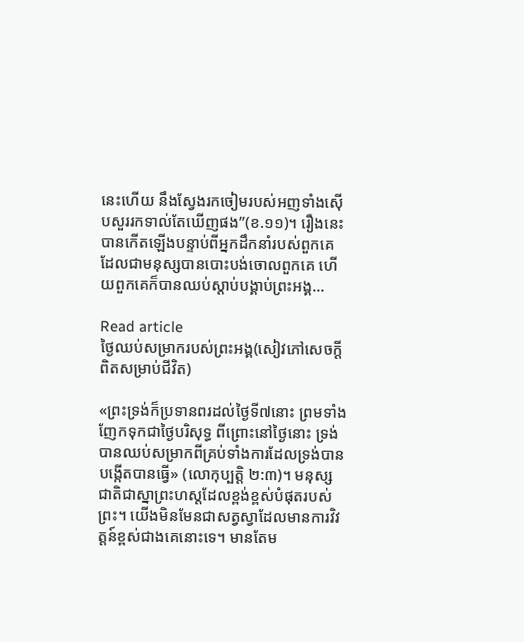នេះហើយ នឹងស្វែងរកចៀមរបស់អញទាំងស៊ើបសួររកទាល់តែឃើញផង”(ខ.១១)។ រឿងនេះបានកើតឡើងបន្ទាប់ពីអ្នកដឹកនាំរបស់ពួកគេ ដែលជាមនុស្សបានបោះបង់ចោលពួកគេ ហើយពួកគេក៏បានឈប់ស្តាប់បង្គាប់ព្រះអង្គ…

Read article
ថ្ងៃឈប់សម្រាករបស់ព្រះអង្គ(សៀវភៅសេចក្ដីពិតសម្រាប់ជីវិត)

«ព្រះទ្រង់ក៏ប្រទានពរដល់ថ្ងៃទី៧នោះ ព្រមទាំងញែកទុកជាថ្ងៃបរិសុទ្ធ ពីព្រោះនៅថ្ងៃនោះ ទ្រង់បានឈប់សម្រាកពីគ្រប់ទាំងការដែលទ្រង់បានបង្កើតបានធ្វើ» (លោកុប្បត្ដិ ២:៣)។ មនុស្សជាតិជាស្នាព្រះហស្តដែលខ្ពង់ខ្ពស់បំផុតរបស់ព្រះ។ យើងមិនមែនជាសត្វស្វាដែលមានការវិវត្តន៍ខ្ពស់ជាងគេនោះទេ។ មានតែម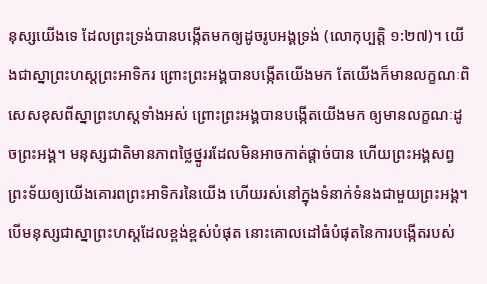នុស្សយើងទេ ដែលព្រះទ្រង់បានបង្កើតមកឲ្យដូចរូបអង្គទ្រង់ (លោកុប្បត្ដិ ១:២៧)។ យើងជាស្នាព្រះហស្តព្រះអាទិករ ព្រោះព្រះអង្គបានបង្កើតយើងមក តែយើងក៏មានលក្ខណៈពិសេសខុសពីស្នាព្រះហស្តទាំងអស់ ព្រោះព្រះអង្គបានបង្កើតយើងមក ឲ្យមានលក្ខណៈដូចព្រះអង្គ។ មនុស្សជាតិមានភាពថ្លៃថ្នូររដែលមិនអាចកាត់ផ្តាច់បាន ហើយព្រះអង្គសព្វព្រះទ័យឲ្យយើងគោរពព្រះអាទិករនៃយើង ហើយរស់នៅក្នុងទំនាក់ទំនងជាមួយព្រះអង្គ។ បើមនុស្សជាស្នាព្រះហស្តដែលខ្ពង់ខ្ពស់បំផុត នោះគោលដៅធំបំផុតនៃការបង្កើតរបស់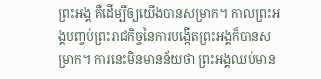ព្រះអង្គ គឺដើម្បីឲ្យយើងបានសម្រាក។ កាលព្រះអង្គបញ្ចប់ព្រះរាជកិច្ចនៃការបង្កើតព្រះអង្គក៏បានសម្រាក។ ការនេះមិនមានន័យថា ព្រះអង្គឈប់មាន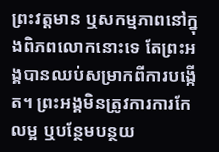ព្រះវត្តមាន ឬសកម្មភាពនៅក្នុងពិភពលោកនោះទេ តែព្រះអង្គបានឈប់សម្រាកពីការបង្កើត។ ព្រះអង្គមិនត្រូវការការកែលម្អ ឬបន្ថែមបន្ថយ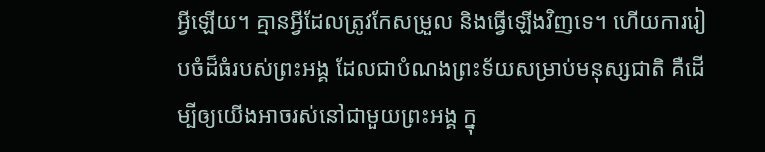អ្វីឡើយ។ គ្មានអ្វីដែលត្រូវកែសម្រួល និងធ្វើឡើងវិញទេ។ ហើយការរៀបចំដ៏ធំរបស់ព្រះអង្គ ដែលជាបំណងព្រះទ័យសម្រាប់មនុស្សជាតិ គឺដើម្បីឲ្យយើងអាចរស់នៅជាមួយព្រះអង្គ ក្នុ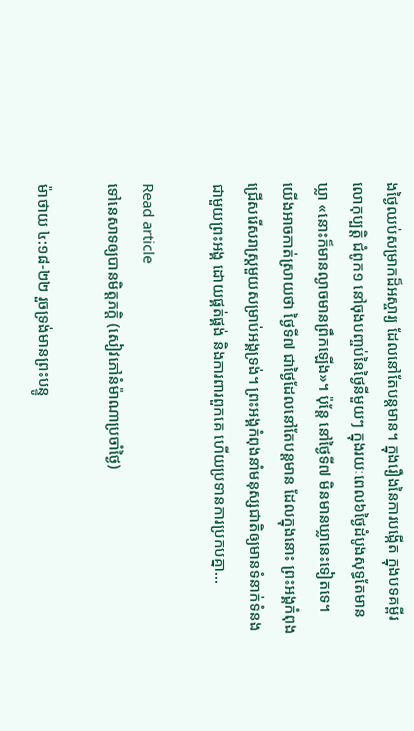ងថ្ងៃឈប់សម្រាកដ៏អស្ចារ្យ ដែលនៅតែបន្តមាន។ ក្នុងរឿងនៃការបង្កើត ក្នុងបទគម្ពីរលោកុប្បត្ដិ ជំពូក១ នៅចុងបញ្ចប់នៃថ្ងៃនីមួយៗ ក្នុងរយៈពេល៦ថ្ងៃដំបូងសុទ្ធតែមានឃ្លា «នោះក៏មានល្ងាចមានព្រឹកឡើង»។ ប៉ុន្តែ នៅថ្ងៃទី៧ មិនមានឃ្លានេះទៀតទេ។ យើងអាចកាត់ស្រាយថា ថ្ងៃទី៧ ជាថ្ងៃដែលនៅតែបន្តមាន ដែលក្នុងនោះ ព្រះអង្គកំពុងជ្រើសរើសរាស្ត្រមួយសម្រាប់អង្គទ្រង់។ ព្រះអង្គកំពុងនាំមនុស្សជាតិឲ្យមានទំនាក់ទំនងជាមួយព្រះអង្គ ដោយផ្គត់ផ្គង់ និងការពារពួកគេ ហើយប្រទានការប្រកបគ្នា…

Read article
ទៅនេសាទឲ្យបានមិត្តភក្តិ (សៀវភៅនំម៉ាណាប្រចាំថ្ងៃ)

ម៉ាថាយ ៤:១៨-២២ រួចទ្រង់មានព្រះបន្ទូ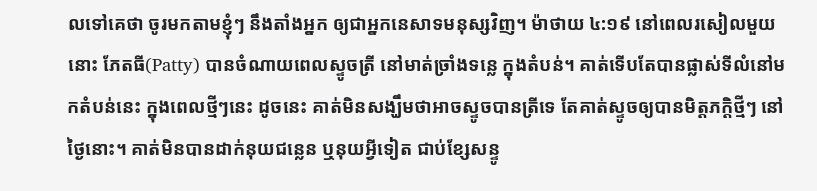លទៅគេថា ចូរមកតាមខ្ញុំៗ នឹងតាំងអ្នក ឲ្យជាអ្នកនេសាទមនុស្សវិញ។ ម៉ាថាយ ៤:១៩ នៅពេលរសៀលមួយនោះ ភែតធី(Patty) បានចំណាយពេលស្ទូចត្រី នៅមាត់ច្រាំងទន្លេ ក្នុងតំបន់។ គាត់ទើបតែបានផ្លាស់ទីលំនៅមកតំបន់នេះ ក្នុងពេលថ្មីៗនេះ ដូចនេះ គាត់មិនសង្ឃឹមថាអាចស្ទូចបានត្រីទេ តែគាត់ស្ទូចឲ្យបានមិត្តភក្តិថ្មីៗ នៅថ្ងៃនោះ។ គាត់មិនបានដាក់នុយជន្លេន ឬនុយអ្វីទៀត ជាប់ខ្សែសន្ទូ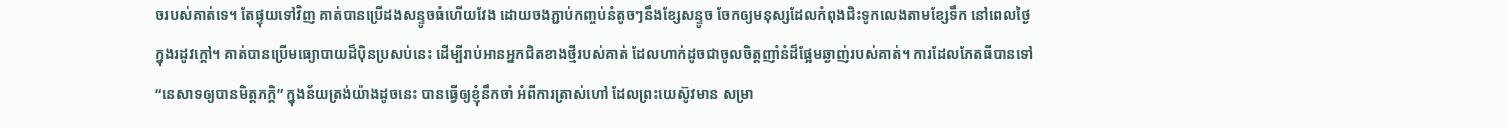ចរបស់គាត់ទេ។ តែផ្ទុយទៅវិញ គាត់បានប្រើដងសន្ទូចធំហើយវែង ដោយចងភ្ជាប់កញ្ចប់នំតូចៗនឹងខ្សែសន្ទូច ចែកឲ្យមនុស្សដែលកំពុងជិះទូកលេងតាមខ្សែទឹក នៅពេលថ្ងៃ ក្នុងរដូវក្តៅ។ គាត់បានប្រើមធ្យោបាយដ៏ប៉ិនប្រសប់នេះ ដើម្បីរាប់អានអ្នកជិតខាងថ្មីរបស់គាត់ ដែលហាក់ដូចជាចូលចិត្តញាំនំដ៏ផ្អែមឆ្ងាញ់របស់គាត់។ ការដែលភែតធីបានទៅ “នេសាទឲ្យបានមិត្តភក្តិ” ក្នុងន័យត្រង់យ៉ាងដូចនេះ បានធ្វើឲ្យខ្ញុំនឹកចាំ អំពីការត្រាស់ហៅ ដែលព្រះយេស៊ូវមាន សម្រា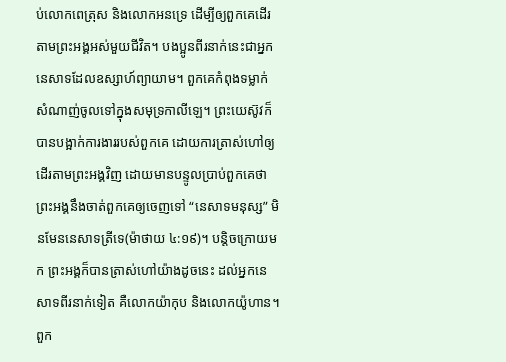ប់លោកពេត្រុស និងលោកអនទ្រេ ដើម្បីឲ្យពួកគេដើរតាមព្រះអង្គអស់មួយជីវិត។ បងប្អូនពីរនាក់នេះជាអ្នកនេសាទដែលឧស្សាហ៍ព្យាយាម។ ពួកគេកំពុងទម្លាក់សំណាញ់ចូលទៅក្នុងសមុទ្រកាលីឡេ។ ព្រះយេស៊ូវក៏បានបង្អាក់ការងាររបស់ពួកគេ ដោយការត្រាស់ហៅឲ្យដើរតាមព្រះអង្គវិញ ដោយមានបន្ទូលប្រាប់ពួកគេថា ព្រះអង្គនឹងចាត់ពួកគេឲ្យចេញទៅ “នេសាទមនុស្ស” មិនមែននេសាទត្រីទេ(ម៉ាថាយ ៤:១៩)។ បន្តិចក្រោយមក ព្រះអង្គក៏បានត្រាស់ហៅយ៉ាងដូចនេះ ដល់អ្នកនេសាទពីរនាក់ទៀត គឺលោកយ៉ាកុប និងលោកយ៉ូហាន។ ពួក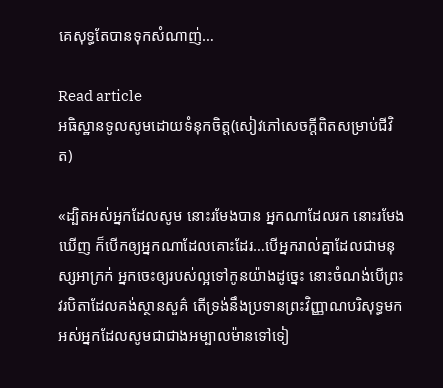គេសុទ្ធតែបានទុកសំណាញ់…

Read article
អធិស្ឋានទូលសូមដោយទំនុកចិត្ត(សៀវភៅសេចក្ដីពិតសម្រាប់ជីវិត)

«ដ្បិតអស់អ្នកដែលសូម នោះរមែងបាន អ្នកណាដែលរក នោះរមែងឃើញ ក៏បើកឲ្យអ្នកណាដែលគោះដែរ…បើអ្នករាល់គ្នាដែលជាមនុស្សអាក្រក់ អ្នកចេះឲ្យរបស់ល្អទៅកូនយ៉ាងដូច្នេះ នោះចំណង់បើព្រះវរបិតាដែលគង់ស្ថានសួគ៌ តើទ្រង់នឹងប្រទានព្រះវិញ្ញាណបរិសុទ្ធមកអស់អ្នកដែលសូមជាជាងអម្បាលម៉ានទៅទៀ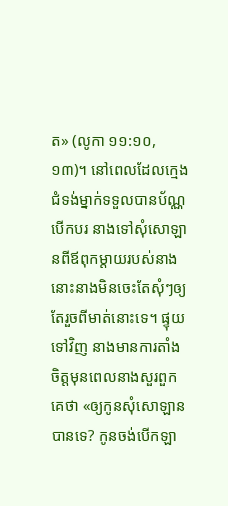ត» (លូកា ១១:១០, ១៣)។ នៅពេលដែលក្មេងជំទង់ម្នាក់ទទួលបានប័ណ្ណបើកបរ នាងទៅសុំសោឡានពីឪពុកម្តាយរបស់នាង នោះនាងមិនចេះតែសុំៗឲ្យតែរួចពីមាត់នោះទេ។ ផ្ទុយទៅវិញ នាងមានការតាំងចិត្តមុនពេលនាងសួរពួកគេថា «ឲ្យកូនសុំសោឡានបានទេ? កូនចង់បើកឡា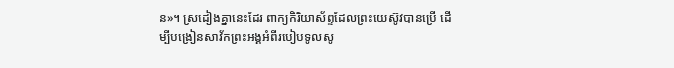ន»។ ស្រដៀងគ្នានេះដែរ ពាក្យកិរិយាស័ព្ទដែលព្រះយេស៊ូវបានប្រើ ដើម្បីបង្រៀនសាវ័កព្រះអង្គអំពីរបៀបទូលសូ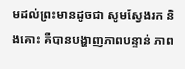មដល់ព្រះមានដូចជា សូមស្វែងរក និងគោះ គឺបានបង្ហាញភាពបន្ទាន់ ភាព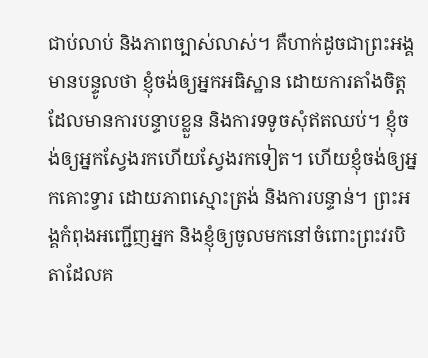ជាប់លាប់ និងភាពច្បាស់លាស់។ គឺហាក់ដូចជាព្រះអង្គមានបន្ទូលថា ខ្ញុំចង់ឲ្យអ្នកអធិស្ឋាន ដោយការតាំងចិត្ត ដែលមានការបន្ទាបខ្លួន និងការទទូចសុំឥតឈប់។ ខ្ញុំចង់ឲ្យអ្នកស្វែងរកហើយស្វែងរកទៀត។ ហើយខ្ញុំចង់ឲ្យអ្នកគោះទ្វារ ដោយភាពស្មោះត្រង់ និងការបន្ទាន់។ ព្រះអង្គកំពុងអញ្ជើញអ្នក និងខ្ញុំឲ្យចូលមកនៅចំពោះព្រះវរបិតាដែលគ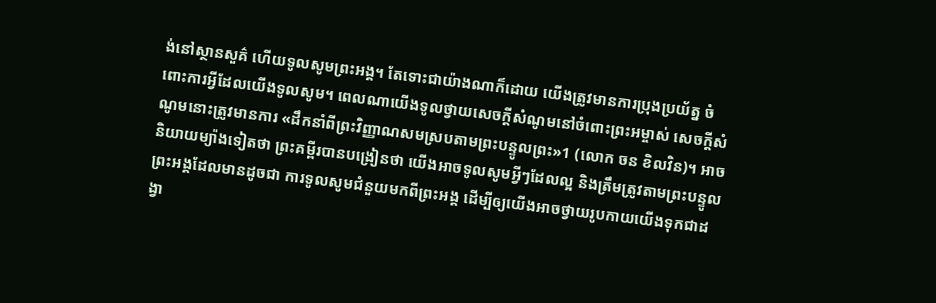ង់នៅស្ថានសួគ៌ ហើយទូលសូមព្រះអង្គ។ តែទោះជាយ៉ាងណាក៏ដោយ យើងត្រូវមានការប្រុងប្រយ័ត្ន ចំពោះការអ្វីដែលយើងទូលសូម។ ពេលណាយើងទូលថ្វាយសេចក្តីសំណូមនៅចំពោះព្រះអម្ចាស់ សេចក្តីសំណូមនោះត្រូវមានការ «ដឹកនាំពីព្រះវិញ្ញាណសមស្របតាមព្រះបន្ទូលព្រះ»1 (លោក ចន ខិលវិន)។ អាចនិយាយម្យ៉ាងទៀតថា ព្រះគម្ពីរបានបង្រៀនថា យើងអាចទូលសូមអ្វីៗដែលល្អ និងត្រឹមត្រូវតាមព្រះបន្ទូលព្រះអង្គដែលមានដូចជា ការទូលសូមជំនួយមកពីព្រះអង្គ ដើម្បីឲ្យយើងអាចថ្វាយរូបកាយយើងទុកជាដង្វា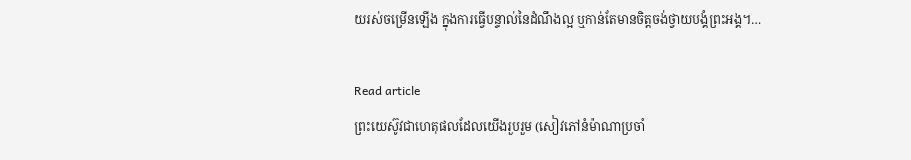យរស់ចម្រើនឡើង ក្នុងការធ្វើបន្ទាល់នៃដំណឹងល្អ ឬកាន់តែមានចិត្តចង់ថ្វាយបង្គំព្រះអង្គ។…

Read article
ព្រះយេស៊ូវជាហេតុផលដែលយើងរួបរួម (សៀវភៅនំម៉ាណាប្រចាំ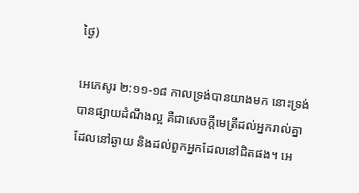ថ្ងៃ)

អេភេសូរ ២:១១-១៨ កាលទ្រង់បានយាងមក នោះទ្រង់បានផ្សាយដំណឹងល្អ គឺជាសេចក្តីមេត្រីដល់អ្នករាល់គ្នាដែលនៅឆ្ងាយ និងដល់ពួកអ្នកដែលនៅជិតផង។ អេ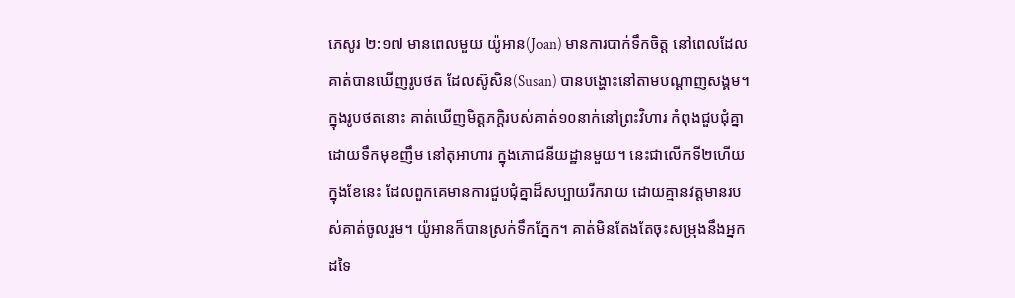ភេសូរ ២:១៧ មានពេលមួយ យ៉ូអាន(Joan) មានការបាក់ទឹកចិត្ត នៅពេលដែលគាត់បានឃើញរូបថត ដែលស៊ូសិន(Susan) បានបង្ហោះនៅតាមបណ្ដាញសង្គម។ ក្នុងរូបថតនោះ គាត់ឃើញមិត្តភក្តិរបស់គាត់១០នាក់នៅព្រះវិហារ កំពុងជួបជុំគ្នា ដោយទឹកមុខញឹម នៅតុអាហារ ក្នុងភោជនីយដ្ឋានមួយ។ នេះជាលើកទី២ហើយ ក្នុងខែនេះ ដែលពួកគេមានការជួបជុំគ្នាដ៏សប្បាយរីករាយ ដោយគ្មានវត្តមានរបស់គាត់ចូលរួម។ យ៉ូអានក៏បានស្រក់ទឹកភ្នែក។ គាត់មិនតែងតែចុះសម្រុងនឹងអ្នកដទៃ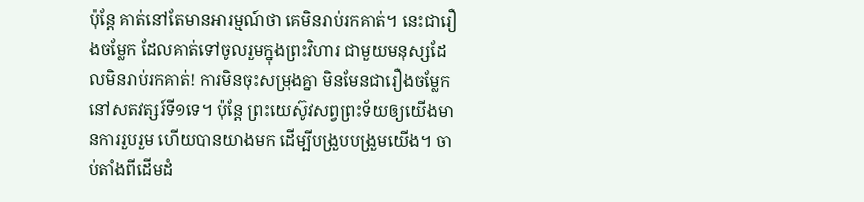ប៉ុន្តែ គាត់នៅតែមានអារម្មណ៍ថា គេមិនរាប់រកគាត់។ នេះជារឿងចម្លែក ដែលគាត់ទៅចូលរួមក្នុងព្រះវិហារ ជាមួយមនុស្សដែលមិនរាប់រកគាត់! ការមិនចុះសម្រុងគ្នា មិនមែនជារឿងចម្លែក នៅសតវត្សរ៍ទី១ទេ។ ប៉ុន្តែ ព្រះយេស៊ូវសព្វព្រះទ័យឲ្យយើងមានការរួបរួម ហើយបានយាងមក ដើម្បីបង្រួបបង្រួមយើង។ ចាប់តាំងពីដើមដំ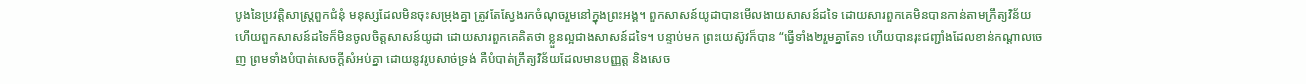បូងនៃប្រវត្តិសាស្ត្រពួកជំនុំ មនុស្សដែលមិនចុះសម្រុងគ្នា ត្រូវតែស្វែងរកចំណុចរួមនៅក្នុងព្រះអង្គ។ ពួកសាសន៍យូដាបានមើលងាយសាសន៍ដទៃ ដោយសារពួកគេមិនបានកាន់តាមក្រឹត្យវិន័យ ហើយពួកសាសន៍ដទៃក៏មិនចូលចិត្តសាសន៍យូដា ដោយសារពួកគេគិតថា ខ្លួនល្អជាងសាសន៍ដទៃ។ បន្ទាប់មក ព្រះយេស៊ូវក៏បាន “ធ្វើទាំង២រួមគ្នាតែ១ ហើយបានរុះជញ្ជាំងដែលខាន់កណ្តាលចេញ ព្រមទាំងបំបាត់សេចក្តីសំអប់គ្នា ដោយនូវរូបសាច់ទ្រង់ គឺបំបាត់ក្រឹត្យវិន័យដែលមានបញ្ញត្ត និងសេច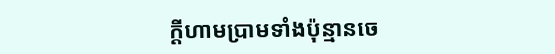ក្តីហាមប្រាមទាំងប៉ុន្មានចេ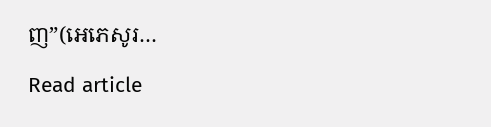ញ”(អេភេសូរ…

Read article